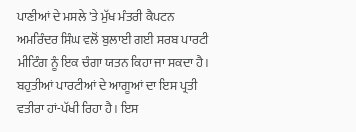ਪਾਣੀਆਂ ਦੇ ਮਸਲੇ 'ਤੇ ਮੁੱਖ ਮੰਤਰੀ ਕੈਪਟਨ ਅਮਰਿੰਦਰ ਸਿੰਘ ਵਲੋਂ ਬੁਲਾਈ ਗਈ ਸਰਬ ਪਾਰਟੀ ਮੀਟਿੰਗ ਨੂੰ ਇਕ ਚੰਗਾ ਯਤਨ ਕਿਹਾ ਜਾ ਸਕਦਾ ਹੈ। ਬਹੁਤੀਆਂ ਪਾਰਟੀਆਂ ਦੇ ਆਗੂਆਂ ਦਾ ਇਸ ਪ੍ਰਤੀ ਵਤੀਰਾ ਹਾਂ-ਪੱਖੀ ਰਿਹਾ ਹੈ। ਇਸ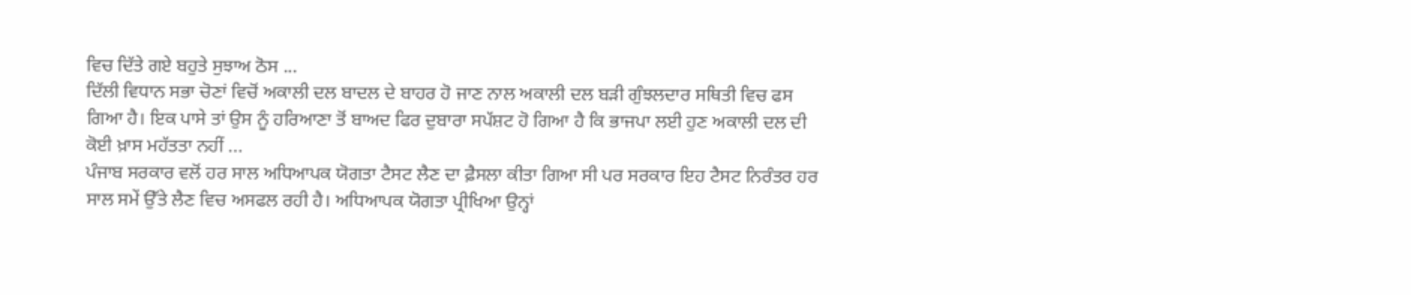ਵਿਚ ਦਿੱਤੇ ਗਏ ਬਹੁਤੇ ਸੁਝਾਅ ਠੋਸ ...
ਦਿੱਲੀ ਵਿਧਾਨ ਸਭਾ ਚੋਣਾਂ ਵਿਚੋਂ ਅਕਾਲੀ ਦਲ ਬਾਦਲ ਦੇ ਬਾਹਰ ਹੋ ਜਾਣ ਨਾਲ ਅਕਾਲੀ ਦਲ ਬੜੀ ਗੁੰਝਲਦਾਰ ਸਥਿਤੀ ਵਿਚ ਫਸ ਗਿਆ ਹੈ। ਇਕ ਪਾਸੇ ਤਾਂ ਉਸ ਨੂੰ ਹਰਿਆਣਾ ਤੋਂ ਬਾਅਦ ਫਿਰ ਦੁਬਾਰਾ ਸਪੱਸ਼ਟ ਹੋ ਗਿਆ ਹੈ ਕਿ ਭਾਜਪਾ ਲਈ ਹੁਣ ਅਕਾਲੀ ਦਲ ਦੀ ਕੋਈ ਖ਼ਾਸ ਮਹੱਤਤਾ ਨਹੀਂ ...
ਪੰਜਾਬ ਸਰਕਾਰ ਵਲੋਂ ਹਰ ਸਾਲ ਅਧਿਆਪਕ ਯੋਗਤਾ ਟੈਸਟ ਲੈਣ ਦਾ ਫ਼ੈਸਲਾ ਕੀਤਾ ਗਿਆ ਸੀ ਪਰ ਸਰਕਾਰ ਇਹ ਟੈਸਟ ਨਿਰੰਤਰ ਹਰ ਸਾਲ ਸਮੇਂ ਉੱਤੇ ਲੈਣ ਵਿਚ ਅਸਫਲ ਰਹੀ ਹੈ। ਅਧਿਆਪਕ ਯੋਗਤਾ ਪ੍ਰੀਖਿਆ ਉਨ੍ਹਾਂ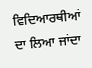ਵਿਦਿਆਰਥੀਆਂ ਦਾ ਲਿਆ ਜਾਂਦਾ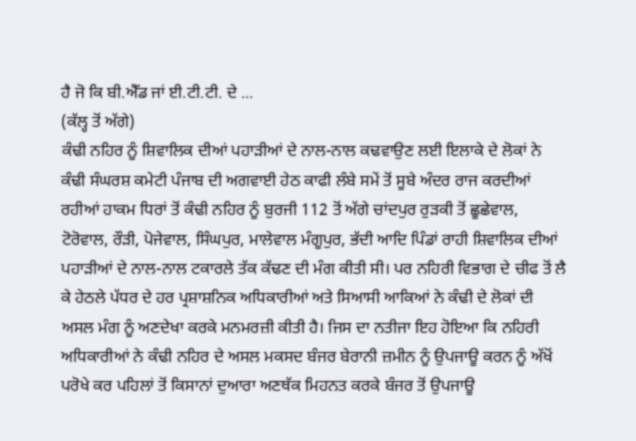ਹੈ ਜੋ ਕਿ ਬੀ.ਐੱਡ ਜਾਂ ਈ.ਟੀ.ਟੀ. ਦੇ ...
(ਕੱਲ੍ਹ ਤੋਂ ਅੱਗੇ)
ਕੰਢੀ ਨਹਿਰ ਨੂੰ ਸ਼ਿਵਾਲਿਕ ਦੀਆਂ ਪਹਾੜੀਆਂ ਦੇ ਨਾਲ-ਨਾਲ ਕਢਵਾਉਣ ਲਈ ਇਲਾਕੇ ਦੇ ਲੋਕਾਂ ਨੇ ਕੰਢੀ ਸੰਘਰਸ਼ ਕਮੇਟੀ ਪੰਜਾਬ ਦੀ ਅਗਵਾਈ ਹੇਠ ਕਾਫੀ ਲੰਬੇ ਸਮੇਂ ਤੋਂ ਸੂਬੇ ਅੰਦਰ ਰਾਜ ਕਰਦੀਆਂ ਰਹੀਆਂ ਹਾਕਮ ਧਿਰਾਂ ਤੋਂ ਕੰਢੀ ਨਹਿਰ ਨੂੰ ਬੁਰਜੀ 112 ਤੋਂ ਅੱਗੇ ਚਾਂਦਪੁਰ ਰੁੜਕੀ ਤੋਂ ਛੂਛੇਵਾਲ, ਟੋਰੋਵਾਲ, ਰੌੜੀ, ਪੋਜੇਵਾਲ, ਸਿੰਘਪੁਰ, ਮਾਲੇਵਾਲ ਮੰਗੂਪੁਰ, ਭੱਦੀ ਆਦਿ ਪਿੰਡਾਂ ਰਾਹੀ ਸ਼ਿਵਾਲਿਕ ਦੀਆਂ ਪਹਾੜੀਆਂ ਦੇ ਨਾਲ-ਨਾਲ ਟਕਾਰਲੇ ਤੱਕ ਕੱਢਣ ਦੀ ਮੰਗ ਕੀਤੀ ਸੀ। ਪਰ ਨਹਿਰੀ ਵਿਭਾਗ ਦੇ ਚੀਫ ਤੋਂ ਲੈ ਕੇ ਹੇਠਲੇ ਪੱਧਰ ਦੇ ਹਰ ਪ੍ਰਸ਼ਾਸ਼ਨਿਕ ਅਧਿਕਾਰੀਆਂ ਅਤੇ ਸਿਆਸੀ ਆਕਿਆਂ ਨੇ ਕੰਢੀ ਦੇ ਲੋਕਾਂ ਦੀ ਅਸਲ ਮੰਗ ਨੂੰ ਅਣਦੇਖਾ ਕਰਕੇ ਮਨਮਰਜ਼ੀ ਕੀਤੀ ਹੈ। ਜਿਸ ਦਾ ਨਤੀਜਾ ਇਹ ਹੋਇਆ ਕਿ ਨਹਿਰੀ ਅਧਿਕਾਰੀਆਂ ਨੇ ਕੰਢੀ ਨਹਿਰ ਦੇ ਅਸਲ ਮਕਸਦ ਬੰਜਰ ਬੇਰਾਨੀ ਜ਼ਮੀਨ ਨੂੰ ਉਪਜਾਊ ਕਰਨ ਨੂੰ ਅੱਖੋਂ ਪਰੋਖੇ ਕਰ ਪਹਿਲਾਂ ਤੋਂ ਕਿਸਾਨਾਂ ਦੁਆਰਾ ਅਣਥੱਕ ਮਿਹਨਤ ਕਰਕੇ ਬੰਜਰ ਤੋਂ ਉਪਜਾਊ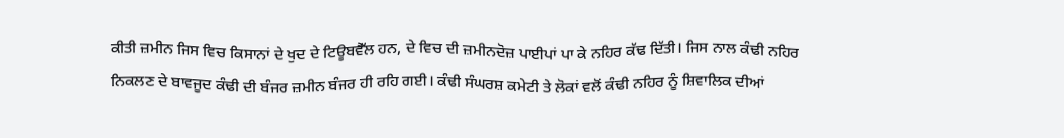ਕੀਤੀ ਜ਼ਮੀਨ ਜਿਸ ਵਿਚ ਕਿਸਾਨਾਂ ਦੇ ਖੁਦ ਦੇ ਟਿਊਬਵੈੱਲ ਹਨ, ਦੇ ਵਿਚ ਦੀ ਜ਼ਮੀਨਦੋਜ਼ ਪਾਈਪਾਂ ਪਾ ਕੇ ਨਹਿਰ ਕੱਢ ਦਿੱਤੀ। ਜਿਸ ਨਾਲ ਕੰਢੀ ਨਹਿਰ ਨਿਕਲਣ ਦੇ ਬਾਵਜੂਦ ਕੰਢੀ ਦੀ ਬੰਜਰ ਜ਼ਮੀਨ ਬੰਜਰ ਹੀ ਰਹਿ ਗਈ। ਕੰਢੀ ਸੰਘਰਸ਼ ਕਮੇਟੀ ਤੇ ਲੋਕਾਂ ਵਲੋਂ ਕੰਢੀ ਨਹਿਰ ਨੂੰ ਸ਼ਿਵਾਲਿਕ ਦੀਆਂ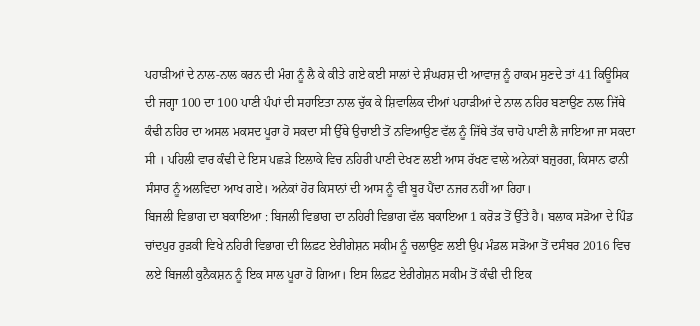ਪਹਾੜੀਆਂ ਦੇ ਨਾਲ-ਨਾਲ ਕਰਨ ਦੀ ਮੰਗ ਨੂੰ ਲੈ ਕੇ ਕੀਤੇ ਗਏ ਕਈ ਸਾਲਾਂ ਦੇ ਸ਼ੰਘਰਸ਼ ਦੀ ਆਵਾਜ਼ ਨੂੰ ਹਾਕਮ ਸੁਣਦੇ ਤਾਂ 41 ਕਿਊਸਿਕ ਦੀ ਜਗ੍ਹਾ 100 ਦਾ 100 ਪਾਣੀ ਪੰਪਾਂ ਦੀ ਸਹਾਇਤਾ ਨਾਲ ਚੁੱਕ ਕੇ ਸ਼ਿਵਾਲਿਕ ਦੀਆਂ ਪਹਾੜੀਆਂ ਦੇ ਨਾਲ ਨਹਿਰ ਬਣਾਉਣ ਨਾਲ ਜਿੱਥੇ ਕੰਢੀ ਨਹਿਰ ਦਾ ਅਸਲ ਮਕਸਦ ਪੂਰਾ ਹੋ ਸਕਦਾ ਸੀ ਉੱਥੇ ਉਚਾਈ ਤੋਂ ਨਵਿਆਉਣ ਵੱਲ ਨੂੰ ਜਿੱਥੇ ਤੱਕ ਚਾਹੋ ਪਾਣੀ ਲੈ ਜਾਇਆ ਜਾ ਸਕਦਾ ਸੀ । ਪਹਿਲੀ ਵਾਰ ਕੰਢੀ ਦੇ ਇਸ ਪਛੜੇ ਇਲਾਕੇ ਵਿਚ ਨਹਿਰੀ ਪਾਣੀ ਦੇਖਣ ਲਈ ਆਸ ਰੱਖਣ ਵਾਲੇ ਅਨੇਕਾਂ ਬਜ਼ੁਰਗ, ਕਿਸਾਨ ਫਾਨੀ ਸੰਸਾਰ ਨੂੰ ਅਲਵਿਦਾ ਆਖ ਗਏ। ਅਨੇਕਾਂ ਹੋਰ ਕਿਸਾਨਾਂ ਦੀ ਆਸ ਨੂੰ ਵੀ ਬੂਰ ਪੈਂਦਾ ਨਜਰ ਨਹੀਂ ਆ ਰਿਹਾ।
ਬਿਜਲੀ ਵਿਭਾਗ ਦਾ ਬਕਾਇਆ : ਬਿਜਲੀ ਵਿਭਾਗ ਦਾ ਨਹਿਰੀ ਵਿਭਾਗ ਵੱਲ ਬਕਾਇਆ 1 ਕਰੋੜ ਤੋਂ ਉੱਤੇ ਹੈ। ਬਲਾਕ ਸੜੋਆ ਦੇ ਪਿੰਡ ਚਾਂਦਪੁਰ ਰੁੜਕੀ ਵਿਖੇ ਨਹਿਰੀ ਵਿਭਾਗ ਦੀ ਲਿਫ਼ਟ ਏਰੀਗੇਸ਼ਨ ਸਕੀਮ ਨੂੰ ਚਲਾਉਣ ਲਈ ਉਪ ਮੰਡਲ ਸੜੋਆ ਤੋਂ ਦਸੰਬਰ 2016 ਵਿਚ ਲਏ ਬਿਜਲੀ ਕੁਨੈਕਸ਼ਨ ਨੂੰ ਇਕ ਸਾਲ ਪੂਰਾ ਹੋ ਗਿਆ। ਇਸ ਲਿਫ਼ਟ ਏਰੀਗੇਸ਼ਨ ਸਕੀਮ ਤੋਂ ਕੰਢੀ ਦੀ ਇਕ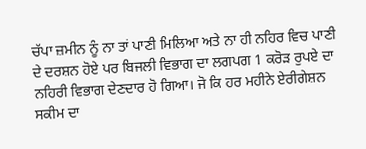ਚੱਪਾ ਜ਼ਮੀਨ ਨੂੰ ਨਾ ਤਾਂ ਪਾਣੀ ਮਿਲਿਆ ਅਤੇ ਨਾ ਹੀ ਨਹਿਰ ਵਿਚ ਪਾਣੀ ਦੇ ਦਰਸ਼ਨ ਹੋਏ ਪਰ ਬਿਜਲੀ ਵਿਭਾਗ ਦਾ ਲਗਪਗ 1 ਕਰੋੜ ਰੁਪਏ ਦਾ ਨਹਿਰੀ ਵਿਭਾਗ ਦੇਣਦਾਰ ਹੋ ਗਿਆ। ਜੋ ਕਿ ਹਰ ਮਹੀਨੇ ਏਰੀਗੇਸ਼ਨ ਸਕੀਮ ਦਾ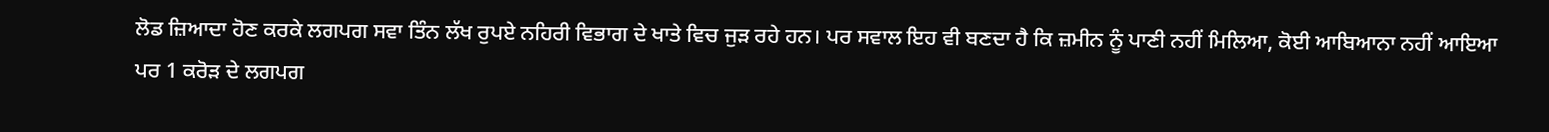ਲੋਡ ਜ਼ਿਆਦਾ ਹੋਣ ਕਰਕੇ ਲਗਪਗ ਸਵਾ ਤਿੰਨ ਲੱਖ ਰੁਪਏ ਨਹਿਰੀ ਵਿਭਾਗ ਦੇ ਖਾਤੇ ਵਿਚ ਜੁੜ ਰਹੇ ਹਨ। ਪਰ ਸਵਾਲ ਇਹ ਵੀ ਬਣਦਾ ਹੈ ਕਿ ਜ਼ਮੀਨ ਨੂੰ ਪਾਣੀ ਨਹੀਂ ਮਿਲਿਆ, ਕੋਈ ਆਬਿਆਨਾ ਨਹੀਂ ਆਇਆ ਪਰ 1 ਕਰੋੜ ਦੇ ਲਗਪਗ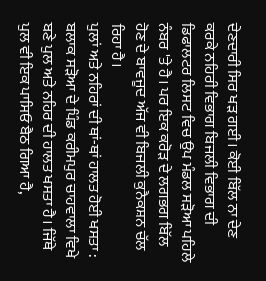ਦੇਣਦਾਰੀ ਸਿਰ ਖੜ ਗਈ। ਕੋਈ ਬਿੱਲ ਨਾ ਦੇਣ ਕਰਕੇ ਨਹਿਰੀ ਵਿਭਾਗ ਬਿਜਲੀ ਵਿਭਾਗ ਦੀ ਡਿਫਾਲਟਰ ਲਿਸਟ ਵਿਚ ਉਪ ਮੰਡਲ ਸੜੋਆ ਪਹਿਲੇ ਨੰਬਰ 'ਤੇ ਹੈ। ਪਰ ਇਕ ਕਰੋੜ ਦੇ ਲਗਭਗ ਬਿੱਲ ਹੋਣ ਦੇ ਬਾਵਜੂਦ ਅੱਜ ਵੀ ਬਿਜਲੀ ਕੁਨੈਕਸ਼ਨ ਚੱਲ ਰਿਹਾ ਹੈ।
ਪੁਲਾਂ ਅਤੇ ਨਹਿਰਾਂ ਦੀ ਥਾਂ-ਥਾਂ ਹਾਲਤ ਹੋਈ ਖਸਤਾ : ਬਲਾਕ ਸੜੋਆ ਦੇ ਪਿੰਡ ਕਰੀਮਪੁਰ ਚਾਹਵਾਲਾ ਵਿਖੇ ਬਣੇ ਪੁਲ ਅਤੇ ਨਹਿਰ ਦੀ ਹਾਲਤ ਖਸਤਾ ਹੈ। ਜਿੱਥੇ ਪੁਲ ਵੀ ਇਕ ਪਾਸਿਓ ਬੈਠ ਗਿਆ ਹੈ,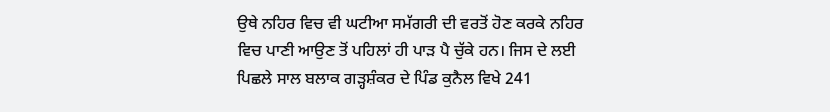ਉਥੇ ਨਹਿਰ ਵਿਚ ਵੀ ਘਟੀਆ ਸਮੱਗਰੀ ਦੀ ਵਰਤੋਂ ਹੋਣ ਕਰਕੇ ਨਹਿਰ ਵਿਚ ਪਾਣੀ ਆਉਣ ਤੋਂ ਪਹਿਲਾਂ ਹੀ ਪਾੜ ਪੈ ਚੁੱਕੇ ਹਨ। ਜਿਸ ਦੇ ਲਈ ਪਿਛਲੇ ਸਾਲ ਬਲਾਕ ਗੜ੍ਹਸ਼ੰਕਰ ਦੇ ਪਿੰਡ ਕੁਨੈਲ ਵਿਖੇ 241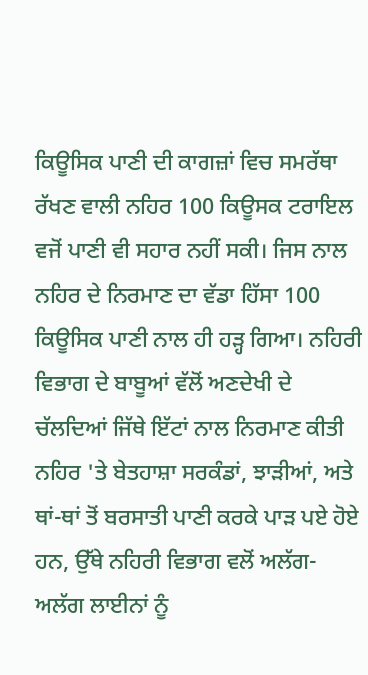ਕਿਊਸਿਕ ਪਾਣੀ ਦੀ ਕਾਗਜ਼ਾਂ ਵਿਚ ਸਮਰੱਥਾ ਰੱਖਣ ਵਾਲੀ ਨਹਿਰ 100 ਕਿਊਸਕ ਟਰਾਇਲ ਵਜੋਂ ਪਾਣੀ ਵੀ ਸਹਾਰ ਨਹੀਂ ਸਕੀ। ਜਿਸ ਨਾਲ ਨਹਿਰ ਦੇ ਨਿਰਮਾਣ ਦਾ ਵੱਡਾ ਹਿੱਸਾ 100 ਕਿਊਸਿਕ ਪਾਣੀ ਨਾਲ ਹੀ ਹੜ੍ਹ ਗਿਆ। ਨਹਿਰੀ ਵਿਭਾਗ ਦੇ ਬਾਬੂਆਂ ਵੱਲੋਂ ਅਣਦੇਖੀ ਦੇ ਚੱਲਦਿਆਂ ਜਿੱਥੇ ਇੱਟਾਂ ਨਾਲ ਨਿਰਮਾਣ ਕੀਤੀ ਨਹਿਰ 'ਤੇ ਬੇਤਹਾਸ਼ਾ ਸਰਕੰਡਾਂ, ਝਾੜੀਆਂ, ਅਤੇ ਥਾਂ-ਥਾਂ ਤੋਂ ਬਰਸਾਤੀ ਪਾਣੀ ਕਰਕੇ ਪਾੜ ਪਏ ਹੋਏ ਹਨ, ਉੱਥੇ ਨਹਿਰੀ ਵਿਭਾਗ ਵਲੋਂ ਅਲੱਗ-ਅਲੱਗ ਲਾਈਨਾਂ ਨੂੰ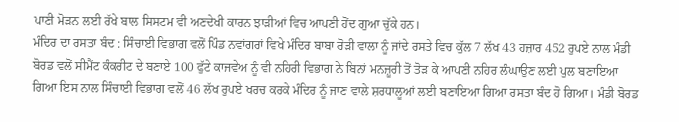ਪਾਣੀ ਮੋੜਨ ਲਈ ਰੱਖੇ ਬਾਲ ਸਿਸਟਮ ਵੀ ਅਣਦੇਖੀ ਕਾਰਨ ਝਾੜੀਆਂ ਵਿਚ ਆਪਣੀ ਹੋਂਦ ਗੁਆ ਚੁੱਕੇ ਹਨ।
ਮੰਦਿਰ ਦਾ ਰਸਤਾ ਬੰਦ : ਸਿੰਚਾਈ ਵਿਭਾਗ ਵਲੋਂ ਪਿੰਡ ਨਵਾਂਗਰਾਂ ਵਿਖੇ ਮੰਦਿਰ ਬਾਬਾ ਰੋੜੀ ਵਾਲਾ ਨੂੰ ਜਾਂਦੇ ਰਸਤੇ ਵਿਚ ਕੁੱਲ 7 ਲੱਖ 43 ਹਜ਼ਾਰ 452 ਰੁਪਏ ਨਾਲ ਮੰਡੀ ਬੋਰਡ ਵਲੋਂ ਸੀਮੈਂਟ ਕੰਕਰੀਟ ਦੇ ਬਣਾਏ 100 ਫੁੱਟੇ ਕਾਜਵੇਅ ਨੂੰ ਵੀ ਨਹਿਰੀ ਵਿਭਾਗ ਨੇ ਬਿਨਾਂ ਮਨਜ਼ੂਰੀ ਤੋਂ ਤੋੜ ਕੇ ਆਪਣੀ ਨਹਿਰ ਲੰਘਾਉਣ ਲਈ ਪੁਲ ਬਣਾਇਆ ਗਿਆ ਇਸ ਨਾਲ ਸਿੰਚਾਈ ਵਿਭਾਗ ਵਲੋਂ 46 ਲੱਖ ਰੁਪਏ ਖਰਚ ਕਰਕੇ ਮੰਦਿਰ ਨੂੰ ਜਾਣ ਵਾਲੇ ਸ਼ਰਧਾਲੂਆਂ ਲਈ ਬਣਾਇਆ ਗਿਆ ਰਸਤਾ ਬੰਦ ਹੋ ਗਿਆ। ਮੰਡੀ ਬੋਰਡ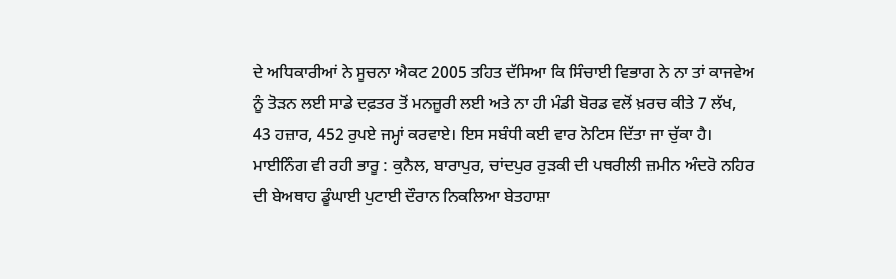ਦੇ ਅਧਿਕਾਰੀਆਂ ਨੇ ਸੂਚਨਾ ਐਕਟ 2005 ਤਹਿਤ ਦੱਸਿਆ ਕਿ ਸਿੰਚਾਈ ਵਿਭਾਗ ਨੇ ਨਾ ਤਾਂ ਕਾਜਵੇਅ ਨੂੰ ਤੋੜਨ ਲਈ ਸਾਡੇ ਦਫ਼ਤਰ ਤੋਂ ਮਨਜ਼ੂਰੀ ਲਈ ਅਤੇ ਨਾ ਹੀ ਮੰਡੀ ਬੋਰਡ ਵਲੋਂ ਖ਼ਰਚ ਕੀਤੇ 7 ਲੱਖ, 43 ਹਜ਼ਾਰ, 452 ਰੁਪਏ ਜਮ੍ਹਾਂ ਕਰਵਾਏ। ਇਸ ਸਬੰਧੀ ਕਈ ਵਾਰ ਨੋਟਿਸ ਦਿੱਤਾ ਜਾ ਚੁੱਕਾ ਹੈ।
ਮਾਈਨਿੰਗ ਵੀ ਰਹੀ ਭਾਰੂ : ਕੁਨੈਲ, ਬਾਰਾਪੁਰ, ਚਾਂਦਪੁਰ ਰੁੜਕੀ ਦੀ ਪਥਰੀਲੀ ਜ਼ਮੀਨ ਅੰਦਰੋ ਨਹਿਰ ਦੀ ਬੇਅਥਾਹ ਡੂੰਘਾਈ ਪੁਟਾਈ ਦੌਰਾਨ ਨਿਕਲਿਆ ਬੇਤਹਾਸ਼ਾ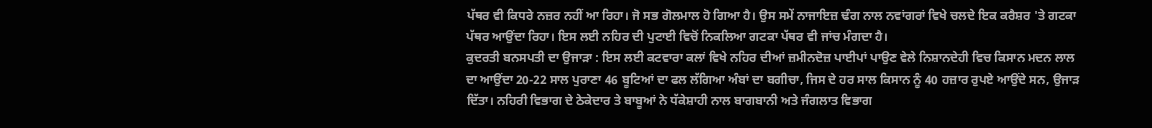ਪੱਥਰ ਵੀ ਕਿਧਰੇ ਨਜ਼ਰ ਨਹੀਂ ਆ ਰਿਹਾ। ਜੋ ਸਭ ਗੋਲਮਾਲ ਹੋ ਗਿਆ ਹੈ। ਉਸ ਸਮੇਂ ਨਾਜਾਇਜ਼ ਢੰਗ ਨਾਲ ਨਵਾਂਗਰਾਂ ਵਿਖੇ ਚਲਦੇ ਇਕ ਕਰੈਸ਼ਰ 'ਤੇ ਗਟਕਾ ਪੱਥਰ ਆਉਂਦਾ ਰਿਹਾ। ਇਸ ਲਈ ਨਹਿਰ ਦੀ ਪੁਟਾਈ ਵਿਚੋਂ ਨਿਕਲਿਆ ਗਟਕਾ ਪੱਥਰ ਵੀ ਜਾਂਚ ਮੰਗਦਾ ਹੈ।
ਕੁਦਰਤੀ ਬਨਸਪਤੀ ਦਾ ਉਜਾੜਾ : ਇਸ ਲਈ ਕਟਵਾਰਾ ਕਲਾਂ ਵਿਖੇ ਨਹਿਰ ਦੀਆਂ ਜ਼ਮੀਨਦੋਜ਼ ਪਾਈਪਾਂ ਪਾਉਣ ਵੇਲੇ ਨਿਸ਼ਾਨਦੇਹੀ ਵਿਚ ਕਿਸਾਨ ਮਦਨ ਲਾਲ ਦਾ ਆਉਂਦਾ 20-22 ਸਾਲ ਪੁਰਾਣਾ 46 ਬੂਟਿਆਂ ਦਾ ਫਲ ਲੱਗਿਆ ਅੰਬਾਂ ਦਾ ਬਗੀਚਾ, ਜਿਸ ਦੇ ਹਰ ਸਾਲ ਕਿਸਾਨ ਨੂੰ 40 ਹਜ਼ਾਰ ਰੁਪਏ ਆਉਂਦੇ ਸਨ, ਉਜਾੜ ਦਿੱਤਾ। ਨਹਿਰੀ ਵਿਭਾਗ ਦੇ ਠੇਕੇਦਾਰ ਤੇ ਬਾਬੂਆਂ ਨੇ ਧੱਕੇਸ਼ਾਹੀ ਨਾਲ ਬਾਗਬਾਨੀ ਅਤੇ ਜੰਗਲਾਤ ਵਿਭਾਗ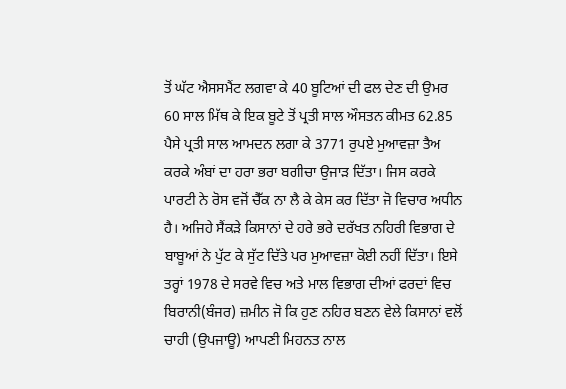ਤੋਂ ਘੱਟ ਐਸਸਮੈਂਟ ਲਗਵਾ ਕੇ 40 ਬੂਟਿਆਂ ਦੀ ਫਲ ਦੇਣ ਦੀ ਉਮਰ 60 ਸਾਲ ਮਿੱਥ ਕੇ ਇਕ ਬੂਟੇ ਤੋਂ ਪ੍ਰਤੀ ਸਾਲ ਔਸਤਨ ਕੀਮਤ 62.85 ਪੈਸੇ ਪ੍ਰਤੀ ਸਾਲ ਆਮਦਨ ਲਗਾ ਕੇ 3771 ਰੁਪਏ ਮੁਆਵਜ਼ਾ ਤੈਅ ਕਰਕੇ ਅੰਬਾਂ ਦਾ ਹਰਾ ਭਰਾ ਬਗੀਚਾ ਉਜਾੜ ਦਿੱਤਾ। ਜਿਸ ਕਰਕੇ ਪਾਰਟੀ ਨੇ ਰੋਸ ਵਜੋਂ ਚੈੱਕ ਨਾ ਲੈ ਕੇ ਕੇਸ ਕਰ ਦਿੱਤਾ ਜੋ ਵਿਚਾਰ ਅਧੀਨ ਹੈ। ਅਜਿਹੇ ਸੈਂਕੜੇ ਕਿਸਾਨਾਂ ਦੇ ਹਰੇ ਭਰੇ ਦਰੱਖਤ ਨਹਿਰੀ ਵਿਭਾਗ ਦੇ ਬਾਬੂਆਂ ਨੇ ਪੁੱਟ ਕੇ ਸੁੱਟ ਦਿੱਤੇ ਪਰ ਮੁਆਵਜ਼ਾ ਕੋਈ ਨਹੀਂ ਦਿੱਤਾ। ਇਸੇ ਤਰ੍ਹਾਂ 1978 ਦੇ ਸਰਵੇ ਵਿਚ ਅਤੇ ਮਾਲ ਵਿਭਾਗ ਦੀਆਂ ਫਰਦਾਂ ਵਿਚ ਬਿਰਾਨੀ(ਬੰਜਰ) ਜ਼ਮੀਨ ਜੋ ਕਿ ਹੁਣ ਨਹਿਰ ਬਣਨ ਵੇਲੇ ਕਿਸਾਨਾਂ ਵਲੋਂ ਚਾਹੀ (ਉਪਜਾਊ) ਆਪਣੀ ਮਿਹਨਤ ਨਾਲ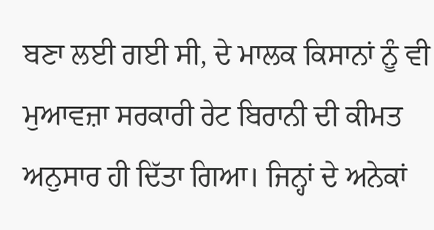ਬਣਾ ਲਈ ਗਈ ਸੀ, ਦੇ ਮਾਲਕ ਕਿਸਾਨਾਂ ਨੂੰ ਵੀ ਮੁਆਵਜ਼ਾ ਸਰਕਾਰੀ ਰੇਟ ਬਿਰਾਨੀ ਦੀ ਕੀਮਤ ਅਨੁਸਾਰ ਹੀ ਦਿੱਤਾ ਗਿਆ। ਜਿਨ੍ਹਾਂ ਦੇ ਅਨੇਕਾਂ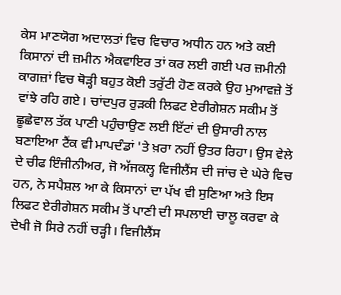ਕੇਸ ਮਾਣਯੋਗ ਅਦਾਲਤਾਂ ਵਿਚ ਵਿਚਾਰ ਅਧੀਨ ਹਨ ਅਤੇ ਕਈ ਕਿਸਾਨਾਂ ਦੀ ਜ਼ਮੀਨ ਐਕਵਾਇਰ ਤਾਂ ਕਰ ਲਈ ਗਈ ਪਰ ਜ਼ਮੀਨੀ ਕਾਗਜ਼ਾਂ ਵਿਚ ਥੋੜ੍ਹੀ ਬਹੁਤ ਕੋਈ ਤਰੁੱਟੀ ਹੋਣ ਕਰਕੇ ਉਹ ਮੁਆਵਜ਼ੇ ਤੋਂ ਵਾਂਝੇ ਰਹਿ ਗਏ। ਚਾਂਦਪੁਰ ਰੁੜਕੀ ਲਿਫਟ ਏਰੀਗੇਸ਼ਨ ਸਕੀਮ ਤੋਂ ਛੂਛੇਵਾਲ ਤੱਕ ਪਾਣੀ ਪਹੁੰਚਾਉਣ ਲਈ ਇੱਟਾਂ ਦੀ ਉਸਾਰੀ ਨਾਲ ਬਣਾਇਆ ਟੈਂਕ ਵੀ ਮਾਪਦੰਡਾਂ 'ਤੇ ਖ਼ਰਾ ਨਹੀਂ ਉਤਰ ਰਿਹਾ। ਉਸ ਵੇਲੇ ਦੇ ਚੀਫ ਇੰਜੀਨੀਅਰ, ਜੋ ਅੱਜਕਲ੍ਹ ਵਿਜੀਲੈਂਸ ਦੀ ਜਾਂਚ ਦੇ ਘੇਰੇ ਵਿਚ ਹਨ, ਨੇ ਸਪੈਸ਼ਲ ਆ ਕੇ ਕਿਸਾਨਾਂ ਦਾ ਪੱਖ ਵੀ ਸੁਣਿਆ ਅਤੇ ਇਸ ਲਿਫਟ ਏਰੀਗੇਸ਼ਨ ਸਕੀਮ ਤੋਂ ਪਾਣੀ ਦੀ ਸਪਲਾਈ ਚਾਲੂ ਕਰਵਾ ਕੇ ਦੇਖੀ ਜੋ ਸਿਰੇ ਨਹੀਂ ਚੜ੍ਹੀ। ਵਿਜੀਲੈਂਸ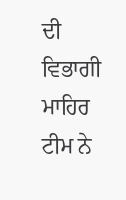ਦੀ ਵਿਭਾਗੀ ਮਾਹਿਰ ਟੀਮ ਨੇ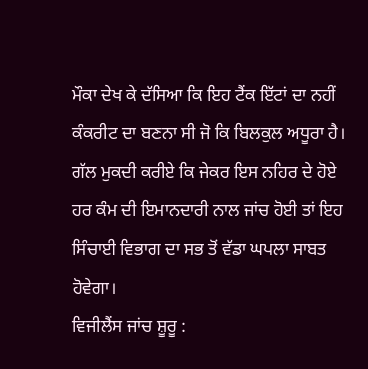ਮੌਕਾ ਦੇਖ ਕੇ ਦੱਸਿਆ ਕਿ ਇਹ ਟੈਂਕ ਇੱਟਾਂ ਦਾ ਨਹੀਂ ਕੰਕਰੀਟ ਦਾ ਬਣਨਾ ਸੀ ਜੋ ਕਿ ਬਿਲਕੁਲ ਅਧੂਰਾ ਹੈ। ਗੱਲ ਮੁਕਦੀ ਕਰੀਏ ਕਿ ਜੇਕਰ ਇਸ ਨਹਿਰ ਦੇ ਹੋਏ ਹਰ ਕੰਮ ਦੀ ਇਮਾਨਦਾਰੀ ਨਾਲ ਜਾਂਚ ਹੋਈ ਤਾਂ ਇਹ ਸਿੰਚਾਈ ਵਿਭਾਗ ਦਾ ਸਭ ਤੋਂ ਵੱਡਾ ਘਪਲਾ ਸਾਬਤ ਹੋਵੇਗਾ।
ਵਿਜੀਲੈਂਸ ਜਾਂਚ ਸ਼ੂਰੂ :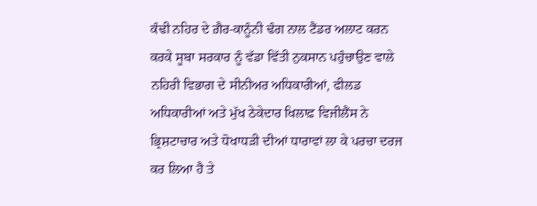ਕੰਢੀ ਨਹਿਰ ਦੇ ਗ਼ੈਰ-ਕਾਨੂੰਨੀ ਢੰਗ ਨਾਲ ਟੈਂਡਰ ਅਲਾਟ ਕਰਨ ਕਰਕੇ ਸੂਬਾ ਸਰਕਾਰ ਨੂੰ ਵੱਡਾ ਵਿੱਤੀ ਨੁਕਸਾਨ ਪਹੁੰਚਾਉਣ ਵਾਲੇ ਨਹਿਰੀ ਵਿਭਾਗ ਦੇ ਸੀਨੀਅਰ ਅਧਿਕਾਰੀਆਂ, ਫੀਲਡ ਅਧਿਕਾਰੀਆਂ ਅਤੇ ਮੁੱਖ ਠੇਕੇਦਾਰ ਖਿਲਾਫ਼ ਵਿਜੀਲੈਂਸ ਨੇ ਭ੍ਰਿਸ਼ਟਾਚਾਰ ਅਤੇ ਧੋਖਾਧੜੀ ਦੀਆਂ ਧਾਰਾਵਾਂ ਲਾ ਕੇ ਪਰਚਾ ਦਰਜ ਕਰ ਲਿਆ ਹੈ ਤੇ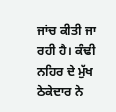ਜਾਂਚ ਕੀਤੀ ਜਾ ਰਹੀ ਹੈ। ਕੰਢੀ ਨਹਿਰ ਦੇ ਮੁੱਖ ਠੇਕੇਦਾਰ ਨੇ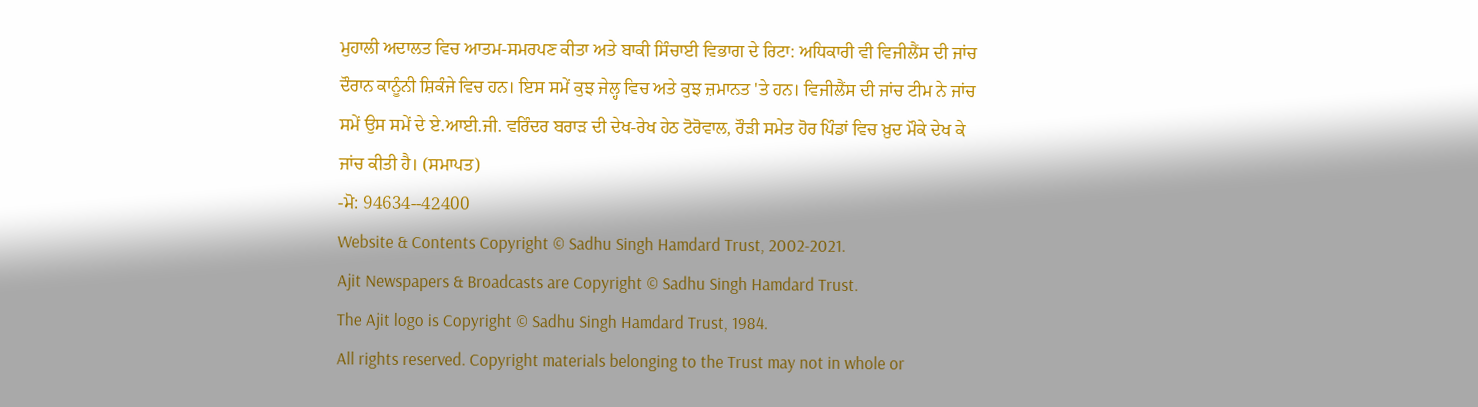ਮੁਹਾਲੀ ਅਦਾਲਤ ਵਿਚ ਆਤਮ-ਸਮਰਪਣ ਕੀਤਾ ਅਤੇ ਬਾਕੀ ਸਿੰਚਾਈ ਵਿਭਾਗ ਦੇ ਰਿਟਾ: ਅਧਿਕਾਰੀ ਵੀ ਵਿਜੀਲੈਂਸ ਦੀ ਜਾਂਚ ਦੌਰਾਨ ਕਾਨੂੰਨੀ ਸ਼ਿਕੰਜੇ ਵਿਚ ਹਨ। ਇਸ ਸਮੇਂ ਕੁਝ ਜੇਲ੍ਹ ਵਿਚ ਅਤੇ ਕੁਝ ਜ਼ਮਾਨਤ 'ਤੇ ਹਨ। ਵਿਜੀਲੈਂਸ ਦੀ ਜਾਂਚ ਟੀਮ ਨੇ ਜਾਂਚ ਸਮੇਂ ਉਸ ਸਮੇਂ ਦੇ ਏ.ਆਈ.ਜੀ. ਵਰਿੰਦਰ ਬਰਾੜ ਦੀ ਦੇਖ-ਰੇਖ ਹੇਠ ਟੋਰੋਵਾਲ, ਰੌੜੀ ਸਮੇਤ ਹੋਰ ਪਿੰਡਾਂ ਵਿਚ ਖ਼ੁਦ ਮੌਕੇ ਦੇਖ ਕੇ ਜਾਂਚ ਕੀਤੀ ਹੈ। (ਸਮਾਪਤ)
-ਮੋ: 94634--42400
Website & Contents Copyright © Sadhu Singh Hamdard Trust, 2002-2021.
Ajit Newspapers & Broadcasts are Copyright © Sadhu Singh Hamdard Trust.
The Ajit logo is Copyright © Sadhu Singh Hamdard Trust, 1984.
All rights reserved. Copyright materials belonging to the Trust may not in whole or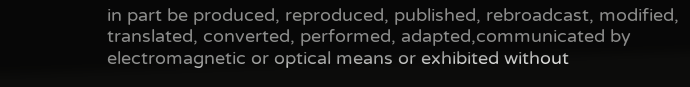in part be produced, reproduced, published, rebroadcast, modified, translated, converted, performed, adapted,communicated by electromagnetic or optical means or exhibited without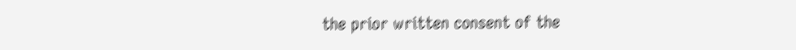the prior written consent of the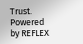Trust. Powered
by REFLEX